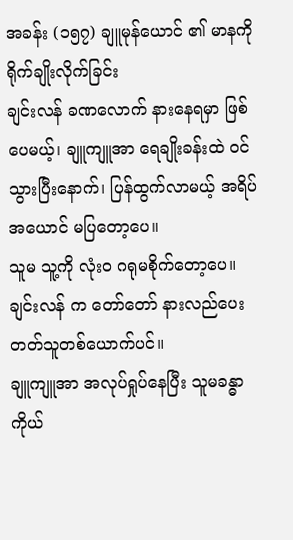အခန်း (၁၅၇) ချူမုန်ယောင် ၏ မာနကို ရိုက်ချိုးလိုက်ခြင်း
ချင်းလန် ခဏလောက် နားနေရမှာ ဖြစ်ပေမယ့်၊ ချူကျူအာ ရေချိုးခန်းထဲ ဝင်သွားပြီးနောက်၊ ပြန်ထွက်လာမယ့် အရိပ်အယောင် မပြတော့ပေ။
သူမ သူ့ကို လုံးဝ ဂရုမစိုက်တော့ပေ။
ချင်းလန် က တော်တော် နားလည်ပေးတတ်သူတစ်ယောက်ပင်။
ချူကျူအာ အလုပ်ရှုပ်နေပြီး သူမခန္ဓာကိုယ်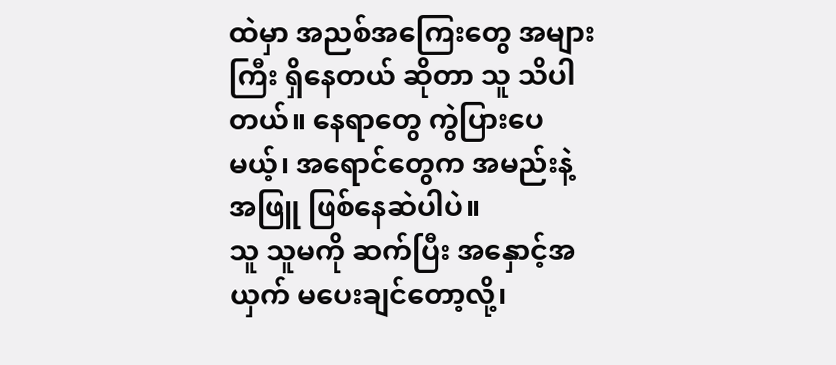ထဲမှာ အညစ်အကြေးတွေ အများကြီး ရှိနေတယ် ဆိုတာ သူ သိပါတယ်။ နေရာတွေ ကွဲပြားပေမယ့်၊ အရောင်တွေက အမည်းနဲ့ အဖြူ ဖြစ်နေဆဲပါပဲ။
သူ သူမကို ဆက်ပြီး အနှောင့်အယှက် မပေးချင်တော့လို့၊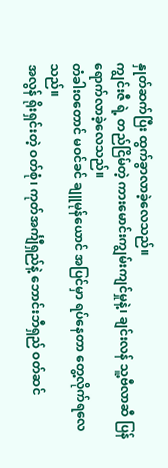နှုတ်ဆက်ပြီး ထွက်ခွာလာခဲ့လေသည်။
ကျွင်းဇီ ရဲ့ တည်ငြိမ်တဲ့ ကားမောင်းကျွမ်းကျင်မှုနဲ့၊ ချင်းလန် သူ့ဗီလာဆီ ပြန်ရောက်လာခဲ့လေသည်။
တံခါးဝတောင် မဝင်ခင် ချူမုန်ယောင် အပြင်မှာ ရပ်နေတာ တွေ့လိုက်ရလေသည်။
အလွန် ရိုးရှင်းတဲ့ ဝတ်စုံ၊ ကုတ်အင်္ကျီရှည်နဲ့ ဘောင်းဘီရှည် ဝတ်ဆင်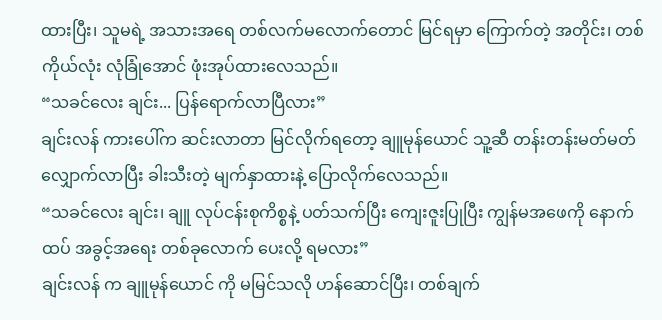ထားပြီး၊ သူမရဲ့ အသားအရေ တစ်လက်မလောက်တောင် မြင်ရမှာ ကြောက်တဲ့ အတိုင်း၊ တစ်ကိုယ်လုံး လုံခြုံအောင် ဖုံးအုပ်ထားလေသည်။
“သခင်လေး ချင်း... ပြန်ရောက်လာပြီလား”
ချင်းလန် ကားပေါ်က ဆင်းလာတာ မြင်လိုက်ရတော့ ချူမုန်ယောင် သူ့ဆီ တန်းတန်းမတ်မတ် လျှောက်လာပြီး ခါးသီးတဲ့ မျက်နှာထားနဲ့ ပြောလိုက်လေသည်။
“သခင်လေး ချင်း၊ ချူ လုပ်ငန်းစုကိစ္စနဲ့ ပတ်သက်ပြီး ကျေးဇူးပြုပြီး ကျွန်မအဖေကို နောက်ထပ် အခွင့်အရေး တစ်ခုလောက် ပေးလို့ ရမလား”
ချင်းလန် က ချူမုန်ယောင် ကို မမြင်သလို ဟန်ဆောင်ပြီး၊ တစ်ချက်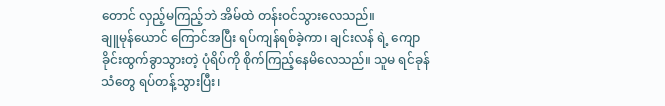တောင် လှည့်မကြည့်ဘဲ အိမ်ထဲ တန်းဝင်သွားလေသည်။
ချူမုန်ယောင် ကြောင်အပြီး ရပ်ကျန်ရစ်ခဲ့ကာ၊ ချင်းလန် ရဲ့ ကျောခိုင်းထွက်ခွာသွားတဲ့ ပုံရိပ်ကို စိုက်ကြည့်နေမိလေသည်။ သူမ ရင်ခုန်သံတွေ ရပ်တန့်သွားပြီး၊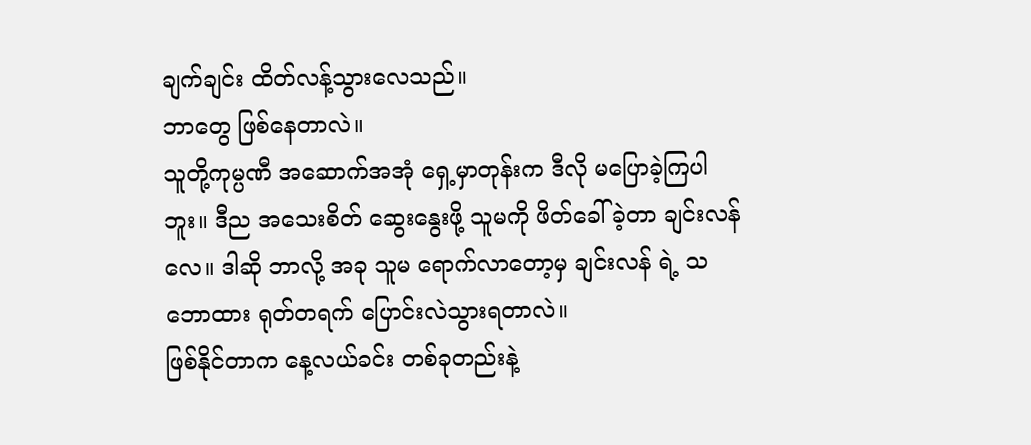ချက်ချင်း ထိတ်လန့်သွားလေသည်။
ဘာတွေ ဖြစ်နေတာလဲ။
သူတို့ကုမ္ပဏီ အဆောက်အအုံ ရှေ့မှာတုန်းက ဒီလို မပြောခဲ့ကြပါဘူး။ ဒီည အသေးစိတ် ဆွေးနွေးဖို့ သူမကို ဖိတ်ခေါ်ခဲ့တာ ချင်းလန် လေ။ ဒါဆို ဘာလို့ အခု သူမ ရောက်လာတော့မှ ချင်းလန် ရဲ့ သဘောထား ရုတ်တရက် ပြောင်းလဲသွားရတာလဲ။
ဖြစ်နိုင်တာက နေ့လယ်ခင်း တစ်ခုတည်းနဲ့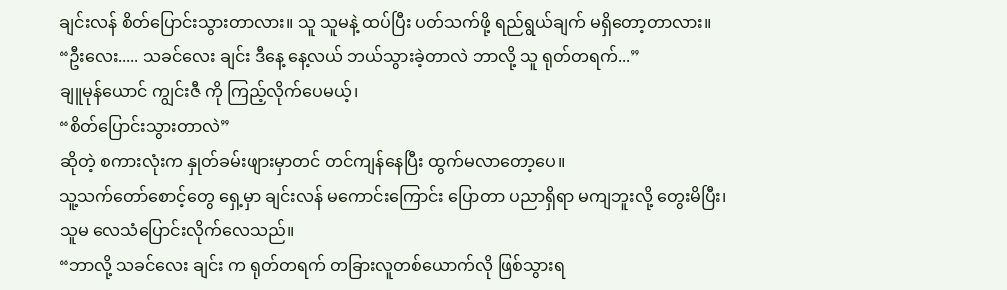ချင်းလန် စိတ်ပြောင်းသွားတာလား။ သူ သူမနဲ့ ထပ်ပြီး ပတ်သက်ဖို့ ရည်ရွယ်ချက် မရှိတော့တာလား။
“ဦးလေး..... သခင်လေး ချင်း ဒီနေ့ နေ့လယ် ဘယ်သွားခဲ့တာလဲ ဘာလို့ သူ ရုတ်တရက်...”
ချူမုန်ယောင် ကျွင်းဇီ ကို ကြည့်လိုက်ပေမယ့်၊
“စိတ်ပြောင်းသွားတာလဲ”
ဆိုတဲ့ စကားလုံးက နှုတ်ခမ်းဖျားမှာတင် တင်ကျန်နေပြီး ထွက်မလာတော့ပေ။
သူ့သက်တော်စောင့်တွေ ရှေ့မှာ ချင်းလန် မကောင်းကြောင်း ပြောတာ ပညာရှိရာ မကျဘူးလို့ တွေးမိပြီး၊ သူမ လေသံပြောင်းလိုက်လေသည်။
“ဘာလို့ သခင်လေး ချင်း က ရုတ်တရက် တခြားလူတစ်ယောက်လို ဖြစ်သွားရ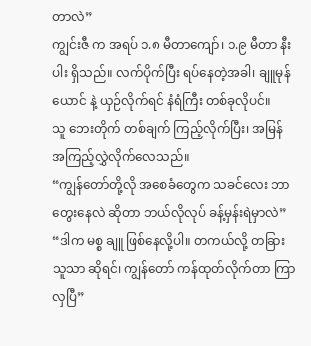တာလဲ”
ကျွင်းဇီ က အရပ် ၁.၈ မီတာကျော်၊ ၁.၉ မီတာ နီးပါး ရှိသည်။ လက်ပိုက်ပြီး ရပ်နေတဲ့အခါ၊ ချူမုန်ယောင် နဲ့ ယှဉ်လိုက်ရင် နံရံကြီး တစ်ခုလိုပင်။
သူ ဘေးတိုက် တစ်ချက် ကြည့်လိုက်ပြီး၊ အမြန် အကြည့်လွှဲလိုက်လေသည်။
“ကျွန်တော်တို့လို အစေခံတွေက သခင်လေး ဘာတွေးနေလဲ ဆိုတာ ဘယ်လိုလုပ် ခန့်မှန်းရဲမှာလဲ”
“ဒါက မစ္စ ချူ ဖြစ်နေလို့ပါ။ တကယ်လို့ တခြားသူသာ ဆိုရင်၊ ကျွန်တော် ကန်ထုတ်လိုက်တာ ကြာလှပြီ”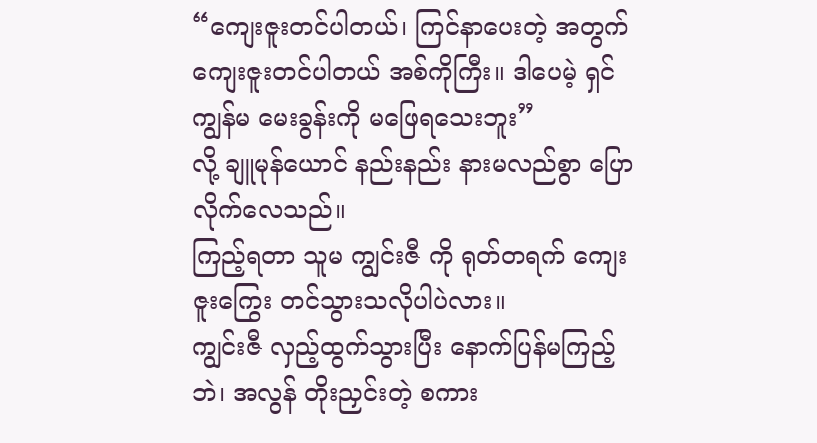“ကျေးဇူးတင်ပါတယ်၊ ကြင်နာပေးတဲ့ အတွက် ကျေးဇူးတင်ပါတယ် အစ်ကိုကြီး။ ဒါပေမဲ့ ရှင် ကျွန်မ မေးခွန်းကို မဖြေရသေးဘူး”
လို့ ချူမုန်ယောင် နည်းနည်း နားမလည်စွာ ပြောလိုက်လေသည်။
ကြည့်ရတာ သူမ ကျွင်းဇီ ကို ရုတ်တရက် ကျေးဇူးကြွေး တင်သွားသလိုပါပဲလား။
ကျွင်းဇီ လှည့်ထွက်သွားပြီး နောက်ပြန်မကြည့်ဘဲ၊ အလွန် တိုးညှင်းတဲ့ စကား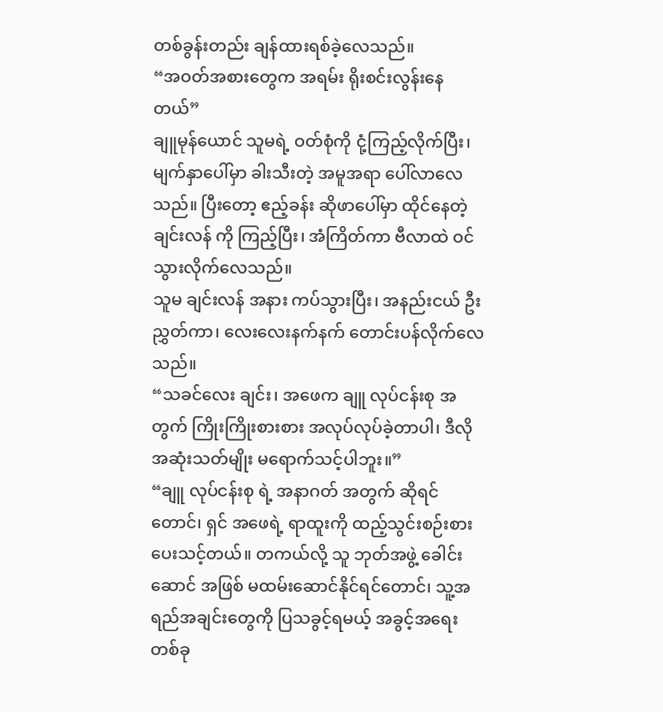တစ်ခွန်းတည်း ချန်ထားရစ်ခဲ့လေသည်။
“အဝတ်အစားတွေက အရမ်း ရိုးစင်းလွန်းနေတယ်”
ချူမုန်ယောင် သူမရဲ့ ဝတ်စုံကို ငုံ့ကြည့်လိုက်ပြီး၊ မျက်နှာပေါ်မှာ ခါးသီးတဲ့ အမူအရာ ပေါ်လာလေသည်။ ပြီးတော့ ဧည့်ခန်း ဆိုဖာပေါ်မှာ ထိုင်နေတဲ့ ချင်းလန် ကို ကြည့်ပြီး၊ အံကြိတ်ကာ ဗီလာထဲ ဝင်သွားလိုက်လေသည်။
သူမ ချင်းလန် အနား ကပ်သွားပြီး၊ အနည်းငယ် ဦးညွှတ်ကာ၊ လေးလေးနက်နက် တောင်းပန်လိုက်လေသည်။
“သခင်လေး ချင်း၊ အဖေက ချူ လုပ်ငန်းစု အတွက် ကြိုးကြိုးစားစား အလုပ်လုပ်ခဲ့တာပါ၊ ဒီလို အဆုံးသတ်မျိုး မရောက်သင့်ပါဘူး။”
“ချူ လုပ်ငန်းစု ရဲ့ အနာဂတ် အတွက် ဆိုရင်တောင်၊ ရှင် အဖေရဲ့ ရာထူးကို ထည့်သွင်းစဉ်းစားပေးသင့်တယ်။ တကယ်လို့ သူ ဘုတ်အဖွဲ့ ခေါင်းဆောင် အဖြစ် မထမ်းဆောင်နိုင်ရင်တောင်၊ သူ့အရည်အချင်းတွေကို ပြသခွင့်ရမယ့် အခွင့်အရေး တစ်ခု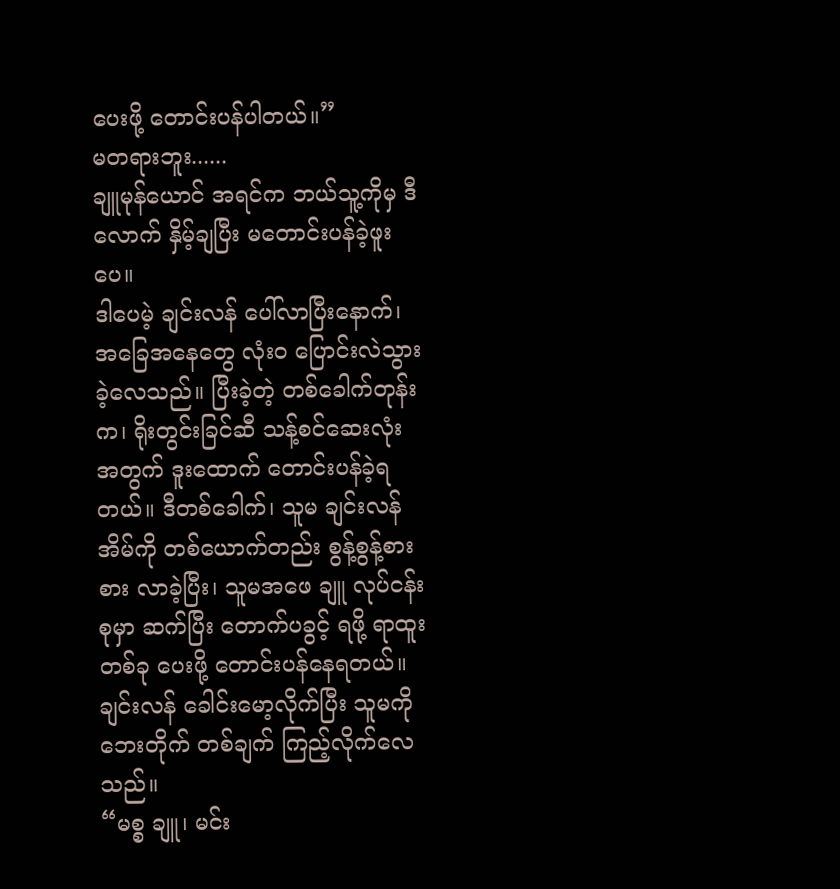ပေးဖို့ တောင်းပန်ပါတယ်။”
မတရားဘူး......
ချူမုန်ယောင် အရင်က ဘယ်သူ့ကိုမှ ဒီလောက် နှိမ့်ချပြီး မတောင်းပန်ခဲ့ဖူးပေ။
ဒါပေမဲ့ ချင်းလန် ပေါ်လာပြီးနောက်၊ အခြေအနေတွေ လုံးဝ ပြောင်းလဲသွားခဲ့လေသည်။ ပြီးခဲ့တဲ့ တစ်ခေါက်တုန်းက၊ ရိုးတွင်းခြင်ဆီ သန့်စင်ဆေးလုံး အတွက် ဒူးထောက် တောင်းပန်ခဲ့ရတယ်။ ဒီတစ်ခေါက်၊ သူမ ချင်းလန် အိမ်ကို တစ်ယောက်တည်း စွန့်စွန့်စားစား လာခဲ့ပြီး၊ သူမအဖေ ချူ လုပ်ငန်းစုမှာ ဆက်ပြီး တောက်ပခွင့် ရဖို့ ရာထူးတစ်ခု ပေးဖို့ တောင်းပန်နေရတယ်။
ချင်းလန် ခေါင်းမော့လိုက်ပြီး သူမကို ဘေးတိုက် တစ်ချက် ကြည့်လိုက်လေသည်။
“မစ္စ ချူ၊ မင်း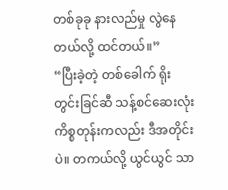တစ်ခုခု နားလည်မှု လွဲနေတယ်လို့ ထင်တယ်။”
“ပြီးခဲ့တဲ့ တစ်ခေါက် ရိုးတွင်းခြင်ဆီ သန့်စင်ဆေးလုံး ကိစ္စတုန်းကလည်း ဒီအတိုင်းပဲ။ တကယ်လို့ ယွင်ယွင် သာ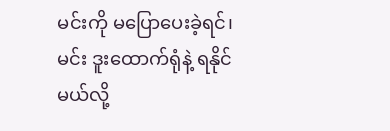မင်းကို မပြောပေးခဲ့ရင်၊ မင်း ဒူးထောက်ရုံနဲ့ ရနိုင်မယ်လို့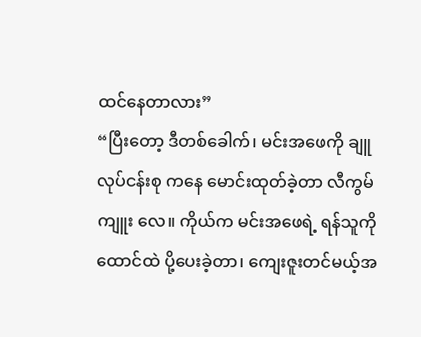ထင်နေတာလား”
“ပြီးတော့ ဒီတစ်ခေါက်၊ မင်းအဖေကို ချူ လုပ်ငန်းစု ကနေ မောင်းထုတ်ခဲ့တာ လီကွမ်ကျူး လေ။ ကိုယ်က မင်းအဖေရဲ့ ရန်သူကို ထောင်ထဲ ပို့ပေးခဲ့တာ၊ ကျေးဇူးတင်မယ့်အ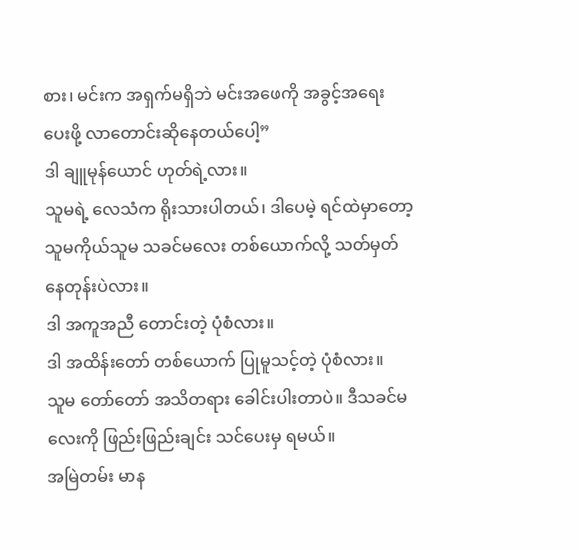စား၊ မင်းက အရှက်မရှိဘဲ မင်းအဖေကို အခွင့်အရေး ပေးဖို့ လာတောင်းဆိုနေတယ်ပေါ့”
ဒါ ချူမုန်ယောင် ဟုတ်ရဲ့လား။
သူမရဲ့ လေသံက ရိုးသားပါတယ်၊ ဒါပေမဲ့ ရင်ထဲမှာတော့ သူမကိုယ်သူမ သခင်မလေး တစ်ယောက်လို့ သတ်မှတ်နေတုန်းပဲလား။
ဒါ အကူအညီ တောင်းတဲ့ ပုံစံလား။
ဒါ အထိန်းတော် တစ်ယောက် ပြုမူသင့်တဲ့ ပုံစံလား။
သူမ တော်တော် အသိတရား ခေါင်းပါးတာပဲ။ ဒီသခင်မလေးကို ဖြည်းဖြည်းချင်း သင်ပေးမှ ရမယ်။
အမြဲတမ်း မာန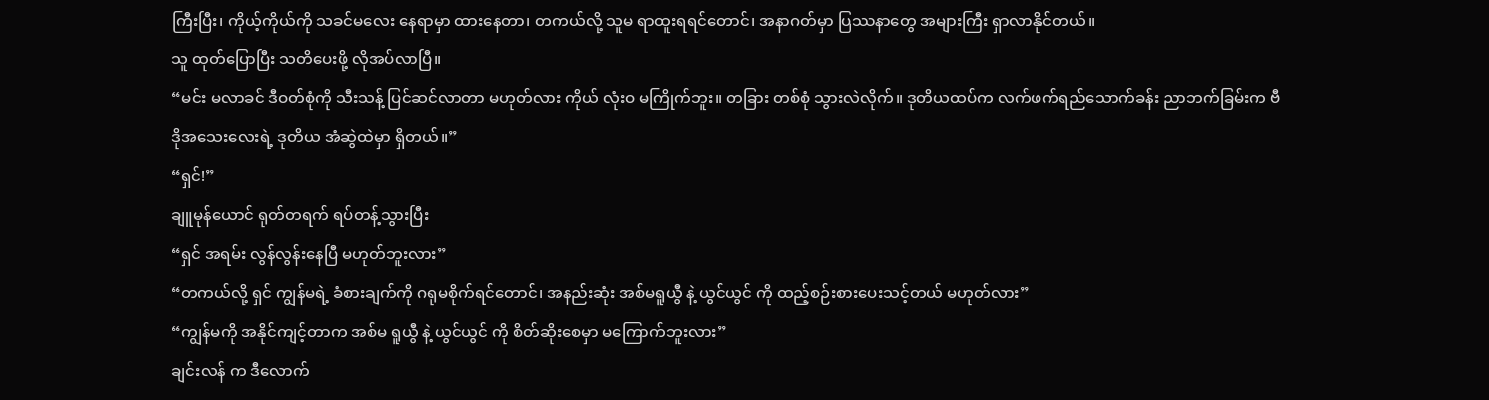ကြီးပြီး၊ ကိုယ့်ကိုယ်ကို သခင်မလေး နေရာမှာ ထားနေတာ၊ တကယ်လို့ သူမ ရာထူးရရင်တောင်၊ အနာဂတ်မှာ ပြဿနာတွေ အများကြီး ရှာလာနိုင်တယ်။
သူ ထုတ်ပြောပြီး သတိပေးဖို့ လိုအပ်လာပြီ။
“မင်း မလာခင် ဒီဝတ်စုံကို သီးသန့် ပြင်ဆင်လာတာ မဟုတ်လား ကိုယ် လုံးဝ မကြိုက်ဘူး။ တခြား တစ်စုံ သွားလဲလိုက်။ ဒုတိယထပ်က လက်ဖက်ရည်သောက်ခန်း ညာဘက်ခြမ်းက ဗီဒိုအသေးလေးရဲ့ ဒုတိယ အံဆွဲထဲမှာ ရှိတယ်။”
“ရှင်!”
ချူမုန်ယောင် ရုတ်တရက် ရပ်တန့်သွားပြီး
“ရှင် အရမ်း လွန်လွန်းနေပြီ မဟုတ်ဘူးလား”
“တကယ်လို့ ရှင် ကျွန်မရဲ့ ခံစားချက်ကို ဂရုမစိုက်ရင်တောင်၊ အနည်းဆုံး အစ်မရူယွီ နဲ့ ယွင်ယွင် ကို ထည့်စဉ်းစားပေးသင့်တယ် မဟုတ်လား”
“ကျွန်မကို အနိုင်ကျင့်တာက အစ်မ ရူယွီ နဲ့ ယွင်ယွင် ကို စိတ်ဆိုးစေမှာ မကြောက်ဘူးလား”
ချင်းလန် က ဒီလောက်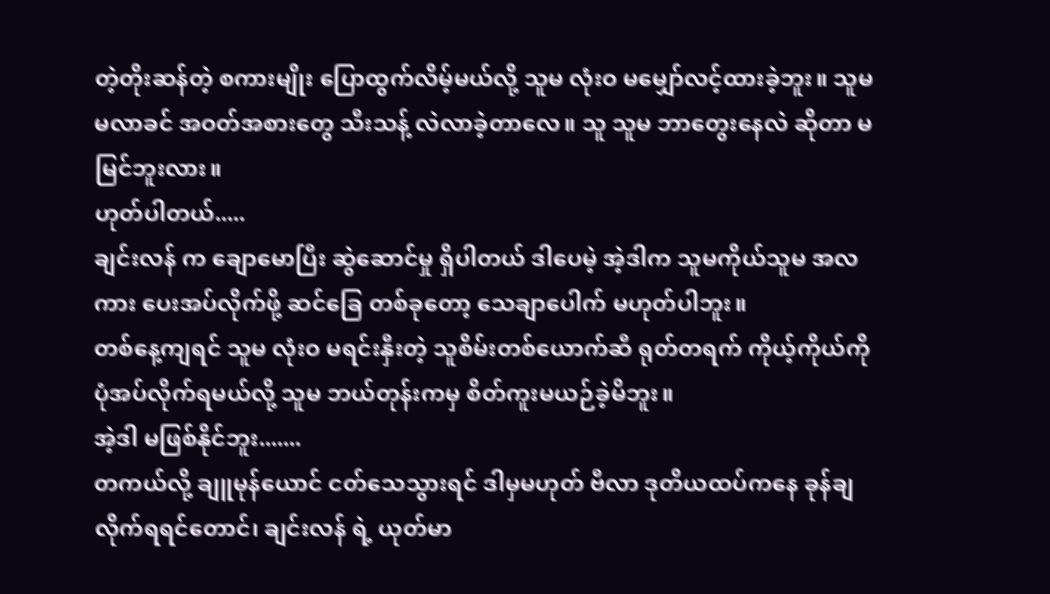တဲ့တိုးဆန်တဲ့ စကားမျိုး ပြောထွက်လိမ့်မယ်လို့ သူမ လုံးဝ မမျှော်လင့်ထားခဲ့ဘူး။ သူမ မလာခင် အဝတ်အစားတွေ သီးသန့် လဲလာခဲ့တာလေ။ သူ သူမ ဘာတွေးနေလဲ ဆိုတာ မမြင်ဘူးလား။
ဟုတ်ပါတယ်.....
ချင်းလန် က ချောမောပြီး ဆွဲဆောင်မှု ရှိပါတယ် ဒါပေမဲ့ အဲ့ဒါက သူမကိုယ်သူမ အလကား ပေးအပ်လိုက်ဖို့ ဆင်ခြေ တစ်ခုတော့ သေချာပေါက် မဟုတ်ပါဘူး။
တစ်နေ့ကျရင် သူမ လုံးဝ မရင်းနှီးတဲ့ သူစိမ်းတစ်ယောက်ဆီ ရုတ်တရက် ကိုယ့်ကိုယ်ကို ပုံအပ်လိုက်ရမယ်လို့ သူမ ဘယ်တုန်းကမှ စိတ်ကူးမယဉ်ခဲ့မိဘူး။
အဲ့ဒါ မဖြစ်နိုင်ဘူး.......
တကယ်လို့ ချူမုန်ယောင် ငတ်သေသွားရင် ဒါမှမဟုတ် ဗီလာ ဒုတိယထပ်ကနေ ခုန်ချလိုက်ရရင်တောင်၊ ချင်းလန် ရဲ့ ယုတ်မာ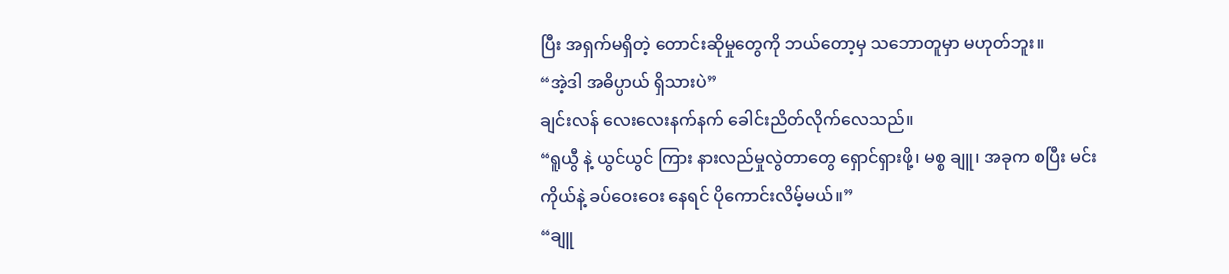ပြီး အရှက်မရှိတဲ့ တောင်းဆိုမှုတွေကို ဘယ်တော့မှ သဘောတူမှာ မဟုတ်ဘူး။
“အဲ့ဒါ အဓိပ္ပာယ် ရှိသားပဲ”
ချင်းလန် လေးလေးနက်နက် ခေါင်းညိတ်လိုက်လေသည်။
“ရူယွီ နဲ့ ယွင်ယွင် ကြား နားလည်မှုလွဲတာတွေ ရှောင်ရှားဖို့၊ မစ္စ ချူ၊ အခုက စပြီး မင်း ကိုယ်နဲ့ ခပ်ဝေးဝေး နေရင် ပိုကောင်းလိမ့်မယ်။”
“ချူ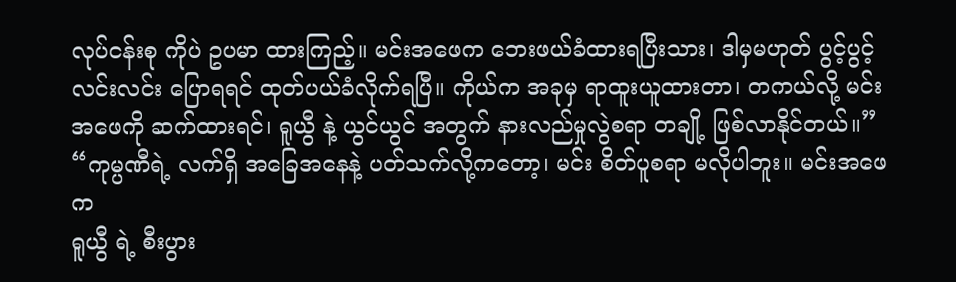လုပ်ငန်းစု ကိုပဲ ဥပမာ ထားကြည့်။ မင်းအဖေက ဘေးဖယ်ခံထားရပြီးသား၊ ဒါမှမဟုတ် ပွင့်ပွင့်လင်းလင်း ပြောရရင် ထုတ်ပယ်ခံလိုက်ရပြီ။ ကိုယ်က အခုမှ ရာထူးယူထားတာ၊ တကယ်လို့ မင်းအဖေကို ဆက်ထားရင်၊ ရူယွီ နဲ့ ယွင်ယွင် အတွက် နားလည်မှုလွဲစရာ တချို့ ဖြစ်လာနိုင်တယ်။”
“ကုမ္ပဏီရဲ့ လက်ရှိ အခြေအနေနဲ့ ပတ်သက်လို့ကတော့၊ မင်း စိတ်ပူစရာ မလိုပါဘူး။ မင်းအဖေက
ရူယွီ ရဲ့ စီးပွား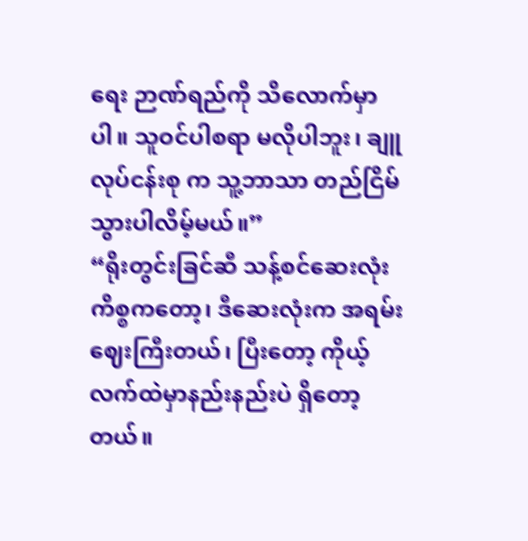ရေး ဉာဏ်ရည်ကို သိလောက်မှာပါ။ သူဝင်ပါစရာ မလိုပါဘူး၊ ချူ လုပ်ငန်းစု က သူ့ဘာသာ တည်ငြိမ်သွားပါလိမ့်မယ်။”
“ရိုးတွင်းခြင်ဆီ သန့်စင်ဆေးလုံး ကိစ္စကတော့၊ ဒီဆေးလုံးက အရမ်း ဈေးကြီးတယ်၊ ပြီးတော့ ကိုယ့်လက်ထဲမှာနည်းနည်းပဲ ရှိတော့တယ်။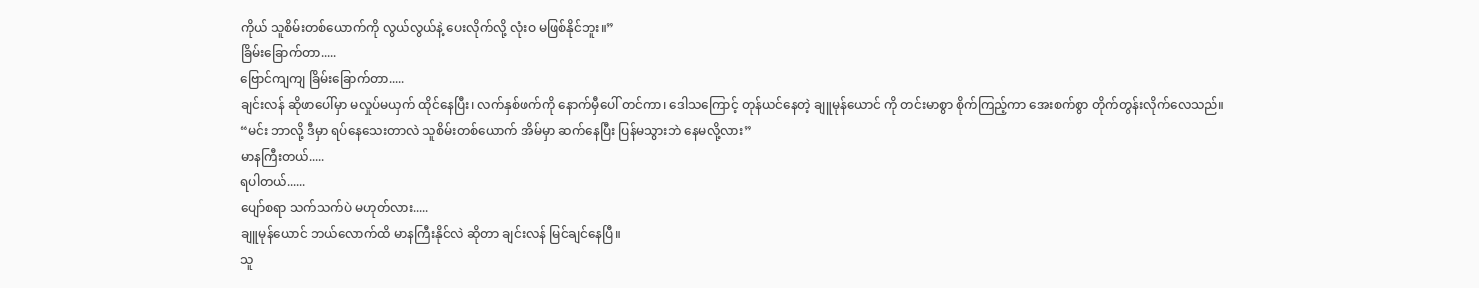ကိုယ် သူစိမ်းတစ်ယောက်ကို လွယ်လွယ်နဲ့ ပေးလိုက်လို့ လုံးဝ မဖြစ်နိုင်ဘူး။”
ခြိမ်းခြောက်တာ.....
ဗြောင်ကျကျ ခြိမ်းခြောက်တာ.....
ချင်းလန် ဆိုဖာပေါ်မှာ မလှုပ်မယှက် ထိုင်နေပြီး၊ လက်နှစ်ဖက်ကို နောက်မှီပေါ် တင်ကာ၊ ဒေါသကြောင့် တုန်ယင်နေတဲ့ ချူမုန်ယောင် ကို တင်းမာစွာ စိုက်ကြည့်ကာ အေးစက်စွာ တိုက်တွန်းလိုက်လေသည်။
“မင်း ဘာလို့ ဒီမှာ ရပ်နေသေးတာလဲ သူစိမ်းတစ်ယောက် အိမ်မှာ ဆက်နေပြီး ပြန်မသွားဘဲ နေမလို့လား”
မာနကြီးတယ်.....
ရပါတယ်......
ပျော်စရာ သက်သက်ပဲ မဟုတ်လား.....
ချူမုန်ယောင် ဘယ်လောက်ထိ မာနကြီးနိုင်လဲ ဆိုတာ ချင်းလန် မြင်ချင်နေပြီ။
သူ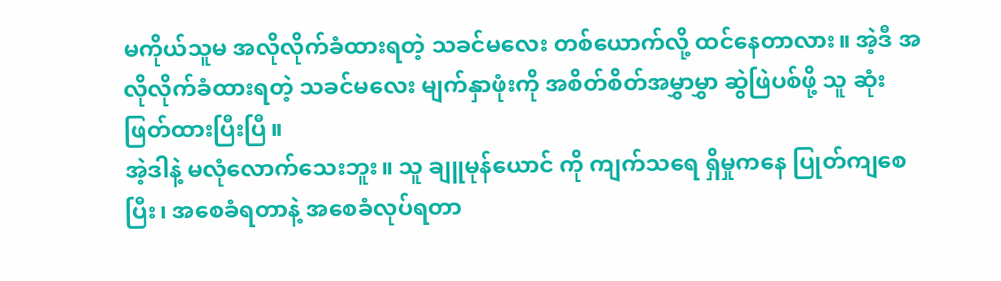မကိုယ်သူမ အလိုလိုက်ခံထားရတဲ့ သခင်မလေး တစ်ယောက်လို့ ထင်နေတာလား။ အဲ့ဒီ အလိုလိုက်ခံထားရတဲ့ သခင်မလေး မျက်နှာဖုံးကို အစိတ်စိတ်အမွှာမွှာ ဆွဲဖြဲပစ်ဖို့ သူ ဆုံးဖြတ်ထားပြီးပြီ။
အဲ့ဒါနဲ့ မလုံလောက်သေးဘူး။ သူ ချူမုန်ယောင် ကို ကျက်သရေ ရှိမှုကနေ ပြုတ်ကျစေပြီး၊ အစေခံရတာနဲ့ အစေခံလုပ်ရတာ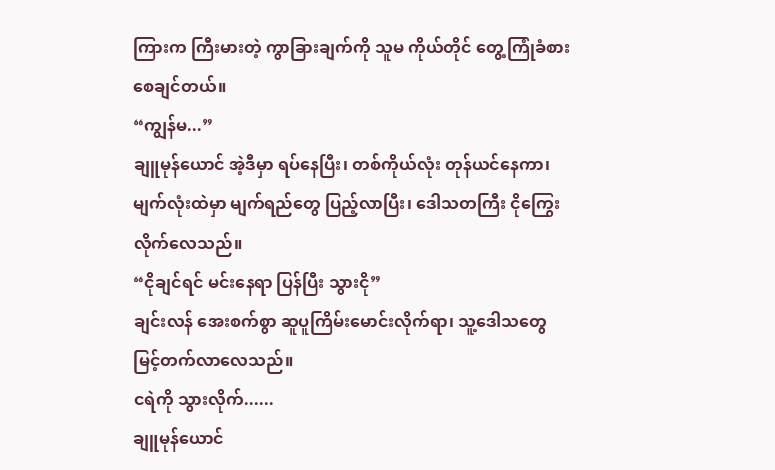ကြားက ကြီးမားတဲ့ ကွာခြားချက်ကို သူမ ကိုယ်တိုင် တွေ့ကြုံခံစားစေချင်တယ်။
“ကျွန်မ...”
ချူမုန်ယောင် အဲ့ဒီမှာ ရပ်နေပြီး၊ တစ်ကိုယ်လုံး တုန်ယင်နေကာ၊ မျက်လုံးထဲမှာ မျက်ရည်တွေ ပြည့်လာပြီး၊ ဒေါသတကြီး ငိုကြွေးလိုက်လေသည်။
“ငိုချင်ရင် မင်းနေရာ ပြန်ပြီး သွားငို”
ချင်းလန် အေးစက်စွာ ဆူပူကြိမ်းမောင်းလိုက်ရာ၊ သူ့ဒေါသတွေ မြင့်တက်လာလေသည်။
ငရဲကို သွားလိုက်......
ချူမုန်ယောင်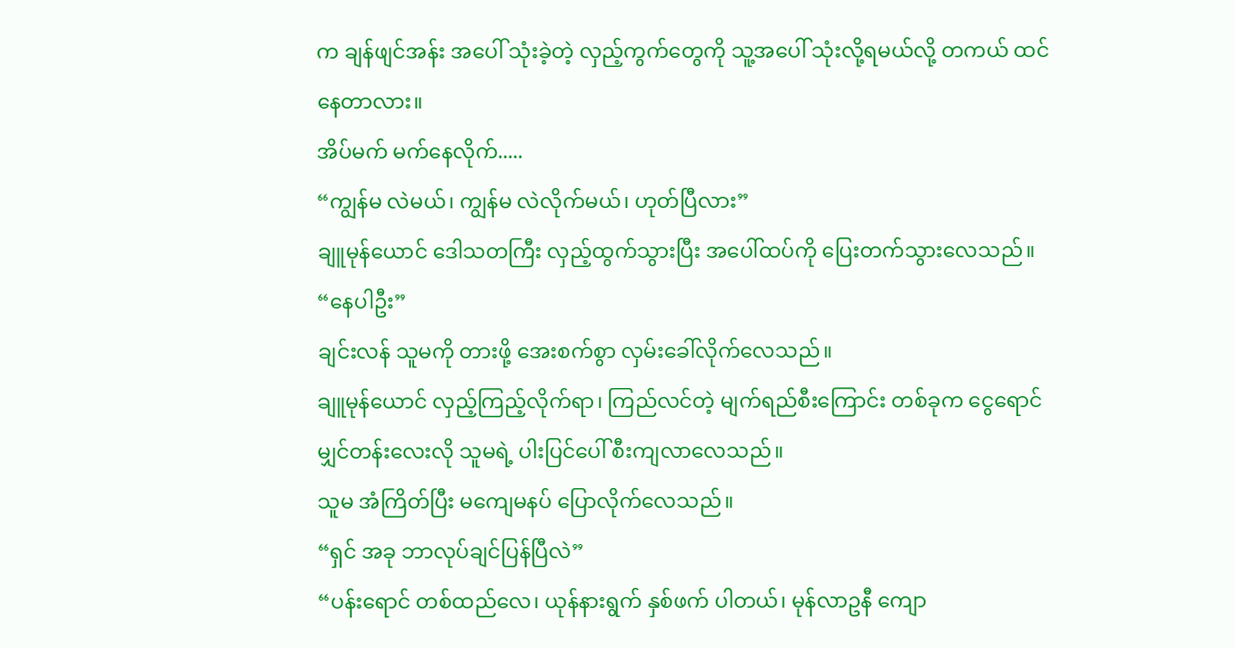က ချန်ဖျင်အန်း အပေါ် သုံးခဲ့တဲ့ လှည့်ကွက်တွေကို သူ့အပေါ် သုံးလို့ရမယ်လို့ တကယ် ထင်နေတာလား။
အိပ်မက် မက်နေလိုက်.....
“ကျွန်မ လဲမယ်၊ ကျွန်မ လဲလိုက်မယ်၊ ဟုတ်ပြီလား”
ချူမုန်ယောင် ဒေါသတကြီး လှည့်ထွက်သွားပြီး အပေါ်ထပ်ကို ပြေးတက်သွားလေသည်။
“နေပါဦး”
ချင်းလန် သူမကို တားဖို့ အေးစက်စွာ လှမ်းခေါ်လိုက်လေသည်။
ချူမုန်ယောင် လှည့်ကြည့်လိုက်ရာ၊ ကြည်လင်တဲ့ မျက်ရည်စီးကြောင်း တစ်ခုက ငွေရောင် မျှင်တန်းလေးလို သူမရဲ့ ပါးပြင်ပေါ် စီးကျလာလေသည်။
သူမ အံကြိတ်ပြီး မကျေမနပ် ပြောလိုက်လေသည်။
“ရှင် အခု ဘာလုပ်ချင်ပြန်ပြီလဲ”
“ပန်းရောင် တစ်ထည်လေ၊ ယုန်နားရွက် နှစ်ဖက် ပါတယ်၊ မုန်လာဥနီ ကျော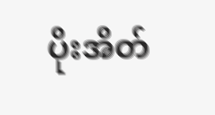ပိုးအိတ်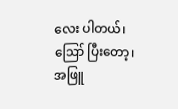လေး ပါတယ်၊ ဪ ပြီးတော့၊ အဖြူ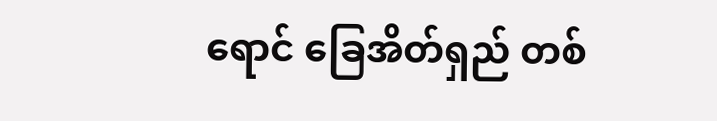ရောင် ခြေအိတ်ရှည် တစ်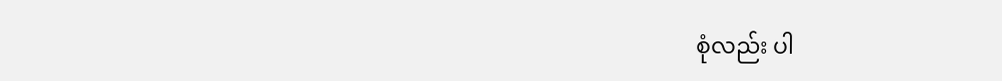စုံလည်း ပါ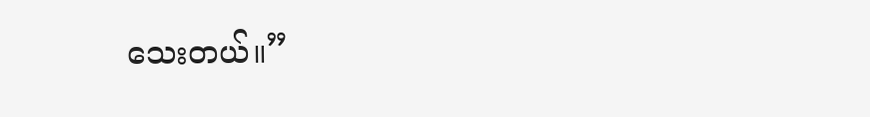သေးတယ်။”